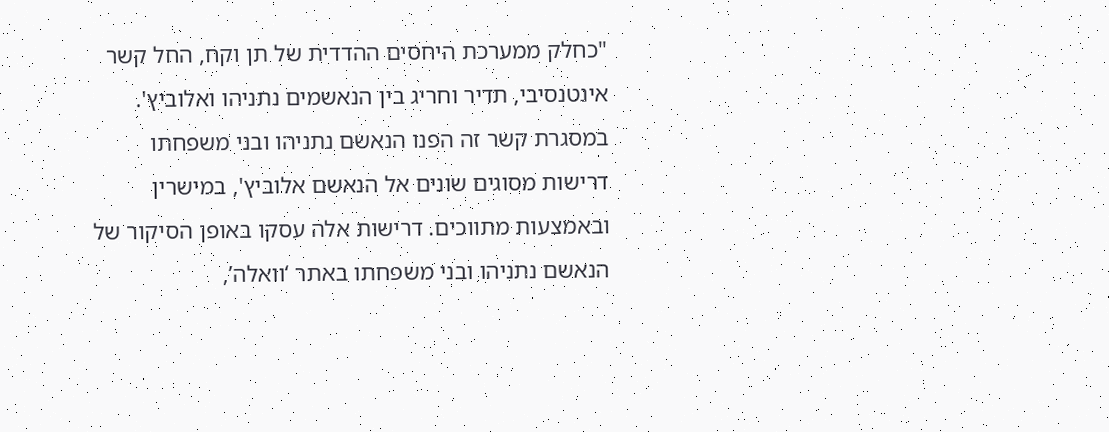"כחלק ממערכת היחסים ההדדית של תן וקח, החל קשר אינטנסיבי, תדיר וחריג בין הנאשמים נתניהו ואלוביץ'. במסגרת קשר זה הפנו הנאשם נתניהו ובני משפחתו דרישות מסוגים שונים אל הנאשם אלוביץ', במישרין ובאמצעות מתווכים. דרישות אלה עסקו באופן הסיקור של הנאשם נתניהו ובני משפחתו באתר ‘וואלה’,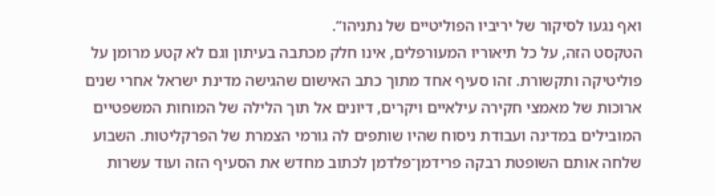ואף נגעו לסיקור של יריביו הפוליטיים של נתניהו”.
הטקסט הזה, על כל תיאוריו המעורפלים, אינו חלק מכתבה בעיתון וגם לא קטע מרומן על פוליטיקה ותקשורת. זהו סעיף אחד מתוך כתב האישום שהגישה מדינת ישראל אחרי שנים ארוכות של מאמצי חקירה עילאיים ויקרים, דיונים אל תוך הלילה של המוחות המשפטיים המובילים במדינה ועבודת ניסוח שהיו שותפים לה גורמי הצמרת של הפרקליטות. השבוע שלחה אותם השופטת רבקה פרידמן־פלדמן לכתוב מחדש את הסעיף הזה ועוד עשרות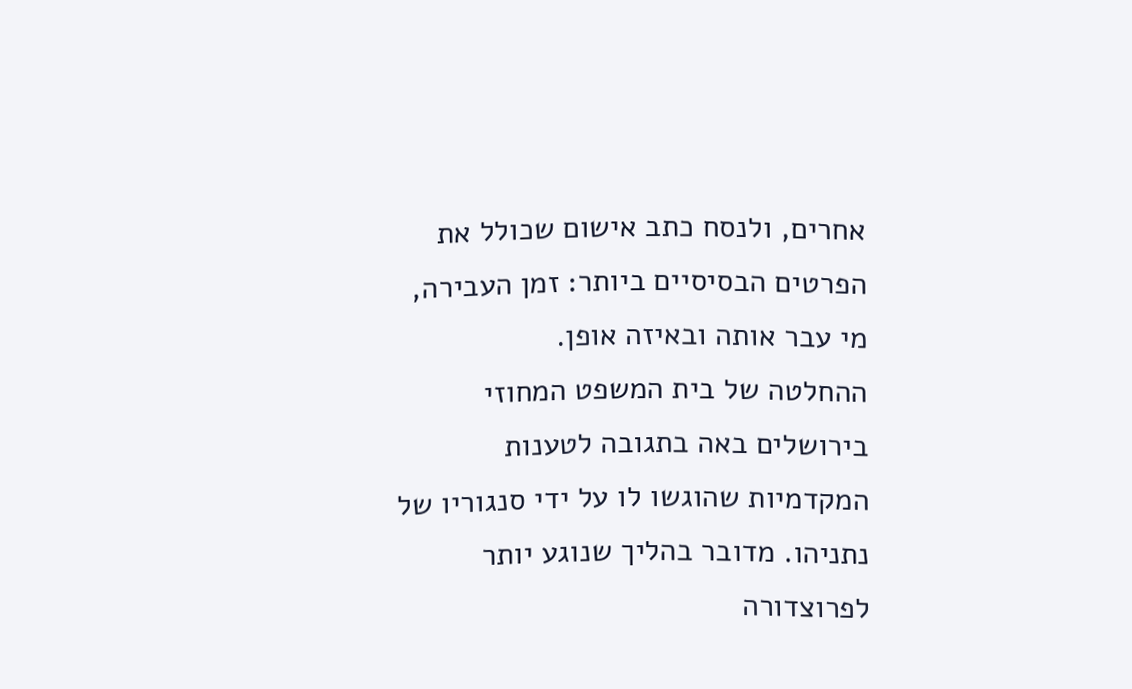אחרים, ולנסח כתב אישום שכולל את הפרטים הבסיסיים ביותר: זמן העבירה, מי עבר אותה ובאיזה אופן.
ההחלטה של בית המשפט המחוזי בירושלים באה בתגובה לטענות המקדמיות שהוגשו לו על ידי סנגוריו של נתניהו. מדובר בהליך שנוגע יותר לפרוצדורה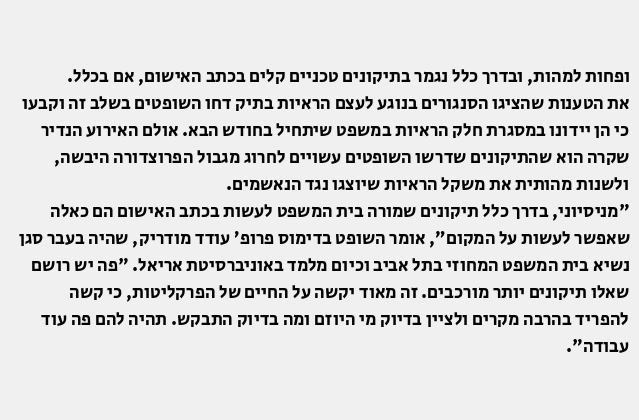ופחות למהות, ובדרך כלל נגמר בתיקונים טכניים קלים בכתב האישום, אם בכלל.
את הטענות שהציגו הסנגורים בנוגע לעצם הראיות בתיק דחו השופטים בשלב זה וקבעו כי הן יידונו במסגרת חלק הראיות במשפט שיתחיל בחודש הבא. אולם האירוע הנדיר שקרה הוא שהתיקונים שדרשו השופטים עשויים לחרוג מגבול הפרוצדורה היבשה, ולשנות מהותית את משקל הראיות שיוצגו נגד הנאשמים.
"מניסיוני, בדרך כלל תיקונים שמורה בית המשפט לעשות בכתב האישום הם כאלה שאפשר לעשות על המקום”, אומר השופט בדימוס פרופ’ עודד מודריק, שהיה בעבר סגן נשיא בית המשפט המחוזי בתל אביב וכיום מלמד באוניברסיטת אריאל. "פה יש רושם שאלו תיקונים יותר מורכבים. זה מאוד יקשה על החיים של הפרקליטות, כי קשה להפריד בהרבה מקרים ולציין בדיוק מי היוזם ומה בדיוק התבקש. תהיה להם פה עוד עבודה".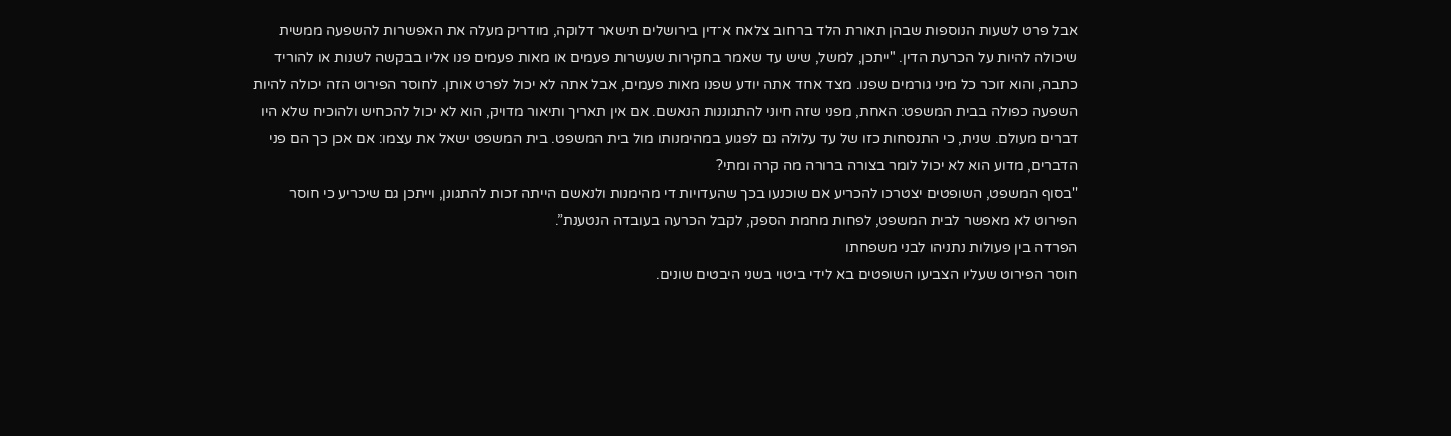אבל פרט לשעות הנוספות שבהן תאורת הלד ברחוב צלאח א־דין בירושלים תישאר דלוקה, מודריק מעלה את האפשרות להשפעה ממשית שיכולה להיות על הכרעת הדין. "ייתכן, למשל, שיש עד שאמר בחקירות שעשרות פעמים או מאות פעמים פנו אליו בבקשה לשנות או להוריד כתבה, והוא זוכר כל מיני גורמים שפנו. מצד אחד אתה יודע שפנו מאות פעמים, אבל אתה לא יכול לפרט אותן. לחוסר הפירוט הזה יכולה להיות השפעה כפולה בבית המשפט: האחת, מפני שזה חיוני להתגוננות הנאשם. אם אין תאריך ותיאור מדויק, הוא לא יכול להכחיש ולהוכיח שלא היו דברים מעולם. שנית, כי התנסחות כזו של עד עלולה גם לפגוע במהימנותו מול בית המשפט. בית המשפט ישאל את עצמו: אם אכן כך הם פני הדברים, מדוע הוא לא יכול לומר בצורה ברורה מה קרה ומתי?
''בסוף המשפט, השופטים יצטרכו להכריע אם שוכנעו בכך שהעדויות די מהימנות ולנאשם הייתה זכות להתגונן, וייתכן גם שיכריע כי חוסר הפירוט לא מאפשר לבית המשפט, לפחות מחמת הספק, לקבל הכרעה בעובדה הנטענת”.
הפרדה בין פעולות נתניהו לבני משפחתו
חוסר הפירוט שעליו הצביעו השופטים בא לידי ביטוי בשני היבטים שונים.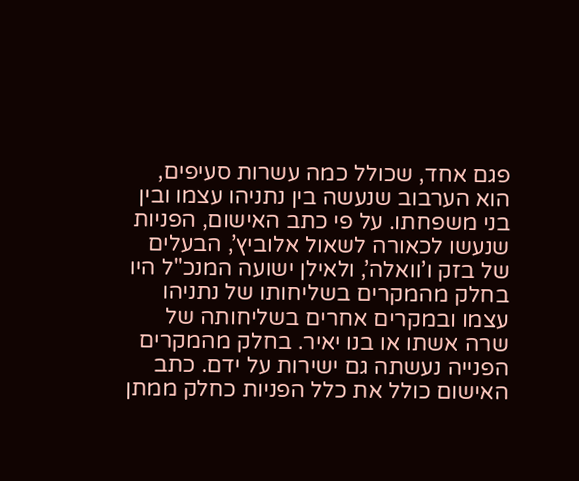פגם אחד, שכולל כמה עשרות סעיפים, הוא הערבוב שנעשה בין נתניהו עצמו ובין בני משפחתו. על פי כתב האישום, הפניות שנעשו לכאורה לשאול אלוביץ’, הבעלים של בזק ו’וואלה’, ולאילן ישועה המנכ"ל היו בחלק מהמקרים בשליחותו של נתניהו עצמו ובמקרים אחרים בשליחותה של שרה אשתו או בנו יאיר. בחלק מהמקרים הפנייה נעשתה גם ישירות על ידם. כתב האישום כולל את כלל הפניות כחלק ממתן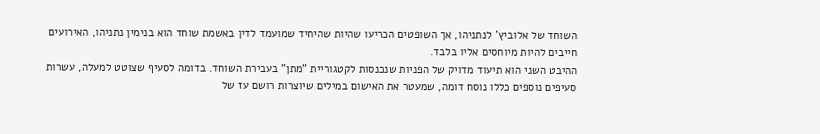השוחד של אלוביץ’ לנתניהו, אך השופטים הכריעו שהיות שהיחיד שמועמד לדין באשמת שוחד הוא בנימין נתניהו, האירועים חייבים להיות מיוחסים אליו בלבד.
ההיבט השני הוא תיעוד מדויק של הפניות שנכנסות לקטגוריית "מתן" בעבירת השוחד. בדומה לסעיף שצוטט למעלה, עשרות סעיפים נוספים כללו נוסח דומה, שמעטר את האישום במילים שיוצרות רושם עז של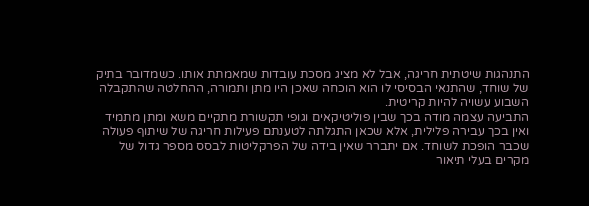התנהגות שיטתית חריגה, אבל לא מציג מסכת עובדות שמאמתת אותו. כשמדובר בתיק של שוחד, שהתנאי הבסיסי לו הוא הוכחה שאכן היו מתן ותמורה, ההחלטה שהתקבלה השבוע עשויה להיות קריטית.
התביעה עצמה מודה בכך שבין פוליטיקאים וגופי תקשורת מתקיים משא ומתן מתמיד ואין בכך עבירה פלילית, אלא שכאן התגלתה לטענתם פעילות חריגה של שיתוף פעולה שכבר הופכת לשוחד. אם יתברר שאין בידה של הפרקליטות לבסס מספר גדול של מקרים בעלי תיאור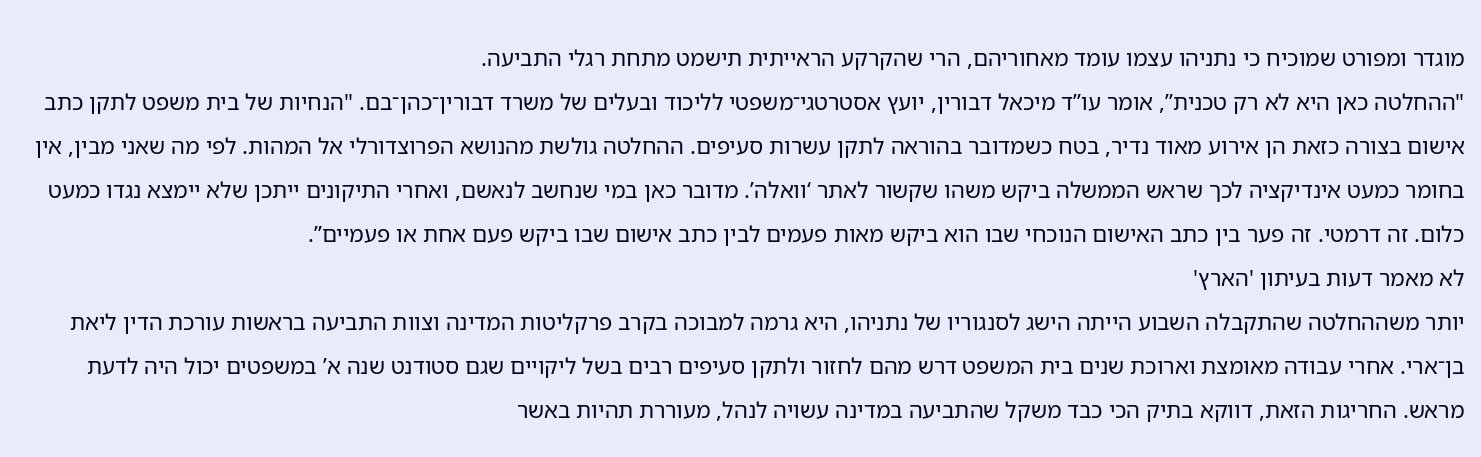מוגדר ומפורט שמוכיח כי נתניהו עצמו עומד מאחוריהם, הרי שהקרקע הראייתית תישמט מתחת רגלי התביעה.
"ההחלטה כאן היא לא רק טכנית”, אומר עו”ד מיכאל דבורין, יועץ אסטרטגי־משפטי לליכוד ובעלים של משרד דבורין־כהן־בם. "הנחיות של בית משפט לתקן כתב אישום בצורה כזאת הן אירוע מאוד נדיר, בטח כשמדובר בהוראה לתקן עשרות סעיפים. ההחלטה גולשת מהנושא הפרוצדורלי אל המהות. לפי מה שאני מבין, אין בחומר כמעט אינדיקציה לכך שראש הממשלה ביקש משהו שקשור לאתר ‘וואלה’. מדובר כאן במי שנחשב לנאשם, ואחרי התיקונים ייתכן שלא יימצא נגדו כמעט כלום. זה דרמטי. זה פער בין כתב האישום הנוכחי שבו הוא ביקש מאות פעמים לבין כתב אישום שבו ביקש פעם אחת או פעמיים”.
לא מאמר דעות בעיתון 'הארץ'
יותר משההחלטה שהתקבלה השבוע הייתה הישג לסנגוריו של נתניהו, היא גרמה למבוכה בקרב פרקליטות המדינה וצוות התביעה בראשות עורכת הדין ליאת בן־ארי. אחרי עבודה מאומצת וארוכת שנים בית המשפט דרש מהם לחזור ולתקן סעיפים רבים בשל ליקויים שגם סטודנט שנה א’ במשפטים יכול היה לדעת מראש. החריגות הזאת, דווקא בתיק הכי כבד משקל שהתביעה במדינה עשויה לנהל, מעוררת תהיות באשר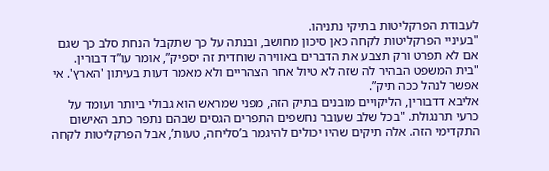לעבודת הפרקליטות בתיקי נתניהו.
"בעיניי הפרקליטות לקחה כאן סיכון מחושב, ובנתה על כך שתקבל הנחת סלב כך שגם אם לא תפרט ורק תצבע את הדברים באווירה שוחדית זה יספיק”, אומר עו”ד דבורין. "בית המשפט הבהיר לה שזה לא טיול אחר הצהריים ולא מאמר דעות בעיתון 'הארץ'. אי אפשר לנהל ככה תיק”.
אליבא דדבורין, הליקויים מובנים בתיק הזה, מפני שמראש הוא גבולי ביותר ועומד על כרעי תרנגולת. "בכל שלב שעובר נחשפים התפרים הגסים שבהם נתפר כתב האישום התקדימי הזה. אלה תיקים שהיו יכולים להיגמר ב’סליחה, טעות’, אבל הפרקליטות לקחה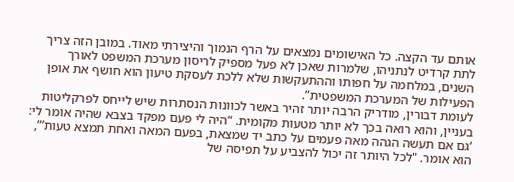אותם עד הקצה. כל האישומים נמצאים על הרף הנמוך והיצירתי מאוד. במובן הזה צריך לתת קרדיט לנתניהו, שלמרות שאכן לא פעל מספיק לריסון מערכת המשפט לאורך השנים, במלחמה על חפותו וההתעקשות שלא ללכת לעסקת טיעון הוא חושף את אופן הפעילות של המערכת המשפטית”.
לעומת דבורין, מודריק הרבה יותר זהיר באשר לכוונות הנסתרות שיש לייחס לפרקליטות בעניין, והוא רואה בכך לא יותר מטעות מקומית. “היה לי פעם מפקד בצבא שהיה אומר לי: ‘גם אם תעשה הגהה מאה פעמים על כתב יד שמצאת, בפעם המאה ואחת תמצא טעות’”, הוא אומר. "לכל היותר זה יכול להצביע על תפיסה של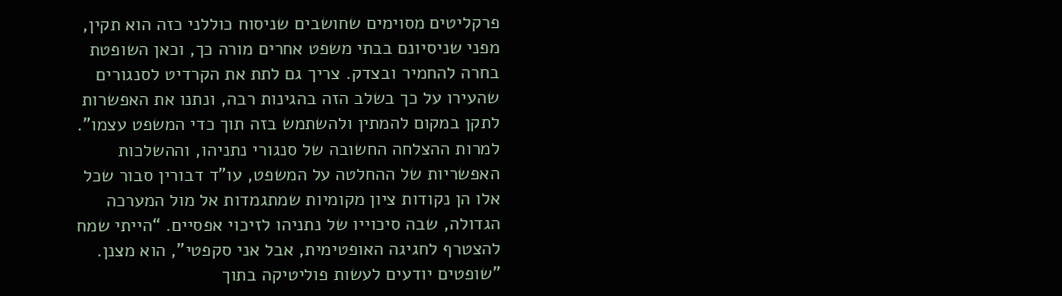פרקליטים מסוימים שחושבים שניסוח כוללני כזה הוא תקין, מפני שניסיונם בבתי משפט אחרים מורה כך, וכאן השופטת בחרה להחמיר ובצדק. צריך גם לתת את הקרדיט לסנגורים שהעירו על כך בשלב הזה בהגינות רבה, ונתנו את האפשרות לתקן במקום להמתין ולהשתמש בזה תוך כדי המשפט עצמו".
למרות ההצלחה החשובה של סנגורי נתניהו, וההשלכות האפשריות של ההחלטה על המשפט, עו"ד דבורין סבור שכל אלו הן נקודות ציון מקומיות שמתגמדות אל מול המערכה הגדולה, שבה סיכוייו של נתניהו לזיכוי אפסיים. “הייתי שמח להצטרף לחגיגה האופטימית, אבל אני סקפטי”, הוא מצנן.
"שופטים יודעים לעשות פוליטיקה בתוך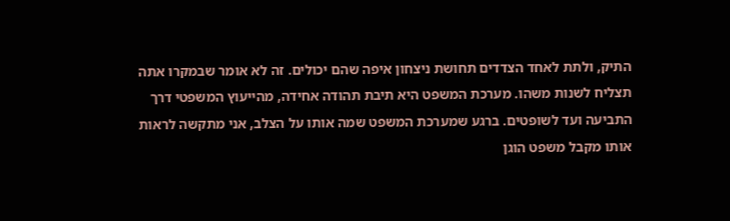התיק, ולתת לאחד הצדדים תחושת ניצחון איפה שהם יכולים. זה לא אומר שבמקרו אתה תצליח לשנות משהו. מערכת המשפט היא תיבת תהודה אחידה, מהייעוץ המשפטי דרך התביעה ועד לשופטים. ברגע שמערכת המשפט שמה אותו על הצלב, אני מתקשה לראות אותו מקבל משפט הוגן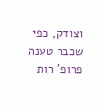וצודק, כפי שכבר טענה פרופ’ רות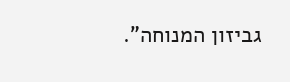גביזון המנוחה”.